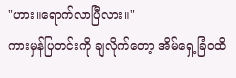"ဟား။ရောက်လာပြီလား။"
ကားမှန်ပြတင်းကို ချလိုက်တော့ အိမ်ရှေ့ခြံဝထိ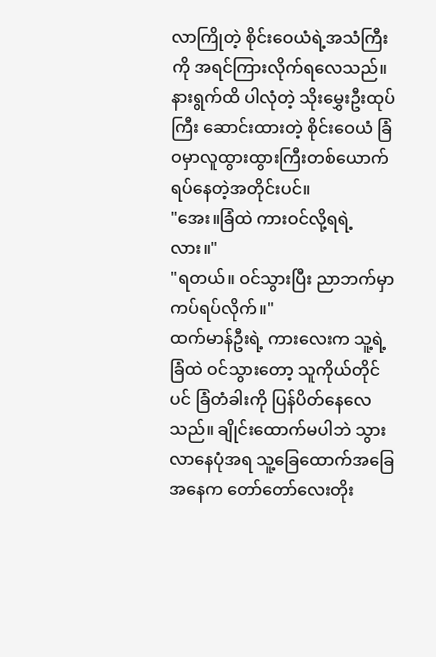လာကြိုတဲ့ စိုင်းဝေယံရဲ့အသံကြီးကို အရင်ကြားလိုက်ရလေသည်။ နားရွက်ထိ ပါလုံတဲ့ သိုးမွှေးဦးထုပ်ကြီး ဆောင်းထားတဲ့ စိုင်းဝေယံ ခြံဝမှာလူထွားထွားကြီးတစ်ယောက် ရပ်နေတဲ့အတိုင်းပင်။
"အေး။ခြံထဲ ကားဝင်လို့ရရဲ့လား။"
"ရတယ်။ ဝင်သွားပြီး ညာဘက်မှာကပ်ရပ်လိုက်။"
ထက်မာန်ဦးရဲ့ ကားလေးက သူ့ရဲ့ခြံထဲ ဝင်သွားတော့ သူကိုယ်တိုင်ပင် ခြံတံခါးကို ပြန်ပိတ်နေလေသည်။ ချိုင်းထောက်မပါဘဲ သွားလာနေပုံအရ သူ့ခြေထောက်အခြေအနေက တော်တော်လေးတိုး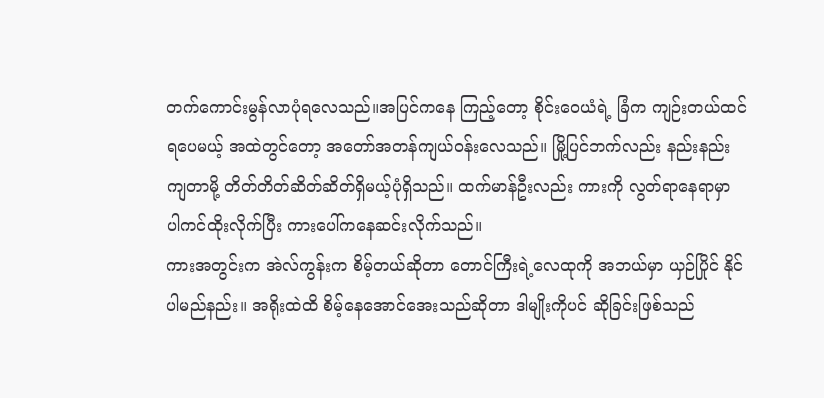တက်ကောင်းမွန်လာပုံရလေသည်။အပြင်ကနေ ကြည့်တော့ စိုင်းဝေယံရဲ့ ခြံက ကျဉ်းတယ်ထင်ရပေမယ့် အထဲတွင်တော့ အတော်အတန်ကျယ်ဝန်းလေသည်။ မြို့ပြင်ဘက်လည်း နည်းနည်းကျတာမို့ တိတ်တိတ်ဆိတ်ဆိတ်ရှိမယ့်ပုံရှိသည်။ ထက်မာန်ဦးလည်း ကားကို လွတ်ရာနေရာမှာ ပါကင်ထိုးလိုက်ပြီး ကားပေါ်ကနေဆင်းလိုက်သည်။
ကားအတွင်းက အဲလ်ကွန်းက စိမ့်တယ်ဆိုတာ တောင်ကြီးရဲ့လေထုကို အဘယ်မှာ ယှဉ်ပြိုင် နိုင်ပါမည်နည်း။ အရိုးထဲထိ စိမ့်နေအောင်အေးသည်ဆိုတာ ဒါမျိုးကိုပင် ဆိုခြင်းဖြစ်သည်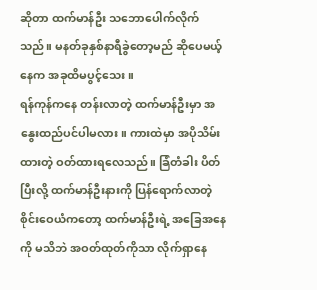ဆိုတာ ထက်မာန်ဦး သဘောပေါက်လိုက်သည်။ မနတ်ခုနှစ်နာရီခွဲတော့မည် ဆိုပေမယ့် နေက အခုထိမပွင့်သေး။
ရန်ကုန်ကနေ တန်းလာတဲ့ ထက်မာန်ဦးမှာ အနွေးထည်ပင်ပါမလား။ ကားထဲမှာ အပိုသိမ်းထားတဲ့ ဝတ်ထားရလေသည်။ ခြံတံခါး ပိတ်ပြီးလို့ ထက်မာန်ဦးနားကို ပြန်ရောက်လာတဲ့ စိုင်းဝေယံကတော့ ထက်မာန်ဦးရဲ့ အခြေအနေကို မသိဘဲ အဝတ်ထုတ်ကိုသာ လိုက်ရှာနေ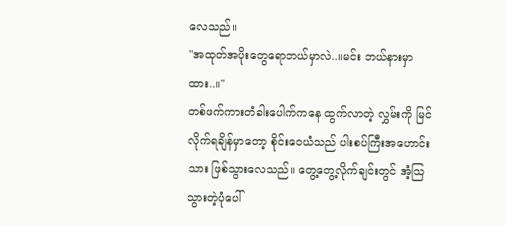လေသည်။
"အထုတ်အပိုးတွေရောဘယ်မှာလဲ..။မင်း ဘယ်နားမှာထား..။"
တစ်ဖက်ကားတံခါးပေါက်ကနေ ထွက်လာတဲ့ လွှမ်းကို မြင်လိုက်ရချိန်မှာတော့ စိုင်းဝေယံသည် ပါးစပ်ကြီးအဟောင်းသား ဖြစ်သွားလေသည်။ တွေ့တွေ့လိုက်ချင်းတွင် အံ့သြသွားတဲ့ပုံပေါ်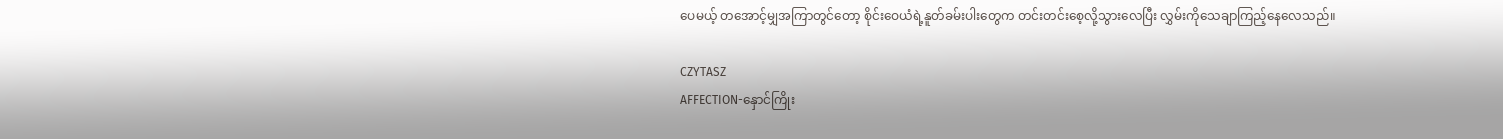ပေမယ့် တအောင့်မျှအကြာတွင်တော့ စိုင်းဝေယံရဲ့နူတ်ခမ်းပါးတွေက တင်းတင်းစေ့လို့သွားလေပြီး လွှမ်းကိုသေချာကြည့်နေလေသည်။

CZYTASZ
AFFECTION-နှောင်ကြိုး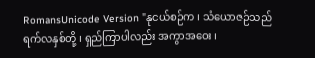RomansUnicode Version "နုငယ်စဉ်က ၊ သံယောဇဉ်သည် ရက်လနှစ်တို့ ၊ ရှည်ကြာပါလည်း အကွာအဝေး ၊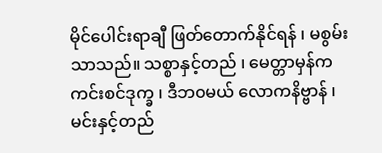မိုင်ပေါင်းရာချီ ဖြတ်တောက်နိုင်ရန် ၊ မစွမ်းသာသည်။ သစ္စာနှင့်တည် ၊ မေတ္တာမှန်က ကင်းစင်ဒုက္ခ ၊ ဒီဘ၀မယ် လောကနိဗ္ဗာန် ၊ မင်းနှင့်တည်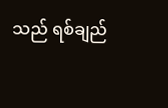သည် ရစ်ချည်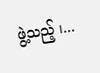ဖွဲ့သည့် ၊...